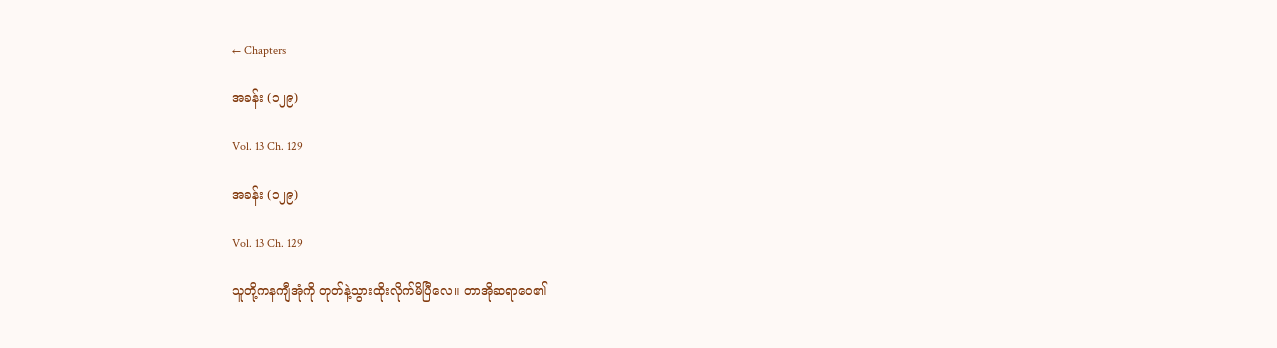← Chapters

အခန်း (၁၂၉)

Vol. 13 Ch. 129

အခန်း (၁၂၉)

Vol. 13 Ch. 129

သူတို့ကနကျီအုံကို တုတ်နဲ့သွားထိုးလိုက်မိပြီလေ။ တာအိုဆရာဝေ၏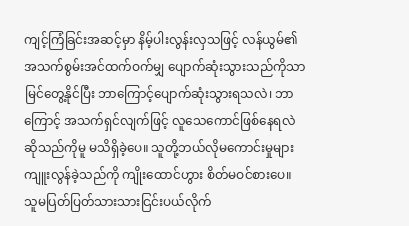ကျင့်ကြံခြင်းအဆင့်မှာ နိမ့်ပါးလွန်းလှသဖြင့် လန်ယွမ်၏ အသက်စွမ်းအင်ထက်ဝက်မျှ ပျောက်ဆုံးသွားသည်ကိုသာ မြင်တွေ့နိုင်ပြီး ဘာကြောင့်ပျောက်ဆုံးသွားရသလဲ၊ ဘာကြောင့် အသက်ရှင်လျက်ဖြင့် လူသေကောင်ဖြစ်နေရလဲဆိုသည်ကိုမူ မသိရှိခဲ့ပေ။ သူတို့ဘယ်လိုမကောင်းမှုများ ကျူးလွန်ခဲ့သည်ကို ကျိုးထောင်ဟွား စိတ်မဝင်စားပေ။ သူမပြတ်ပြတ်သားသားငြင်းပယ်လိုက်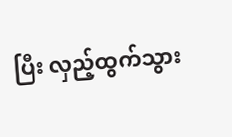ပြီး လှည့်ထွက်သွား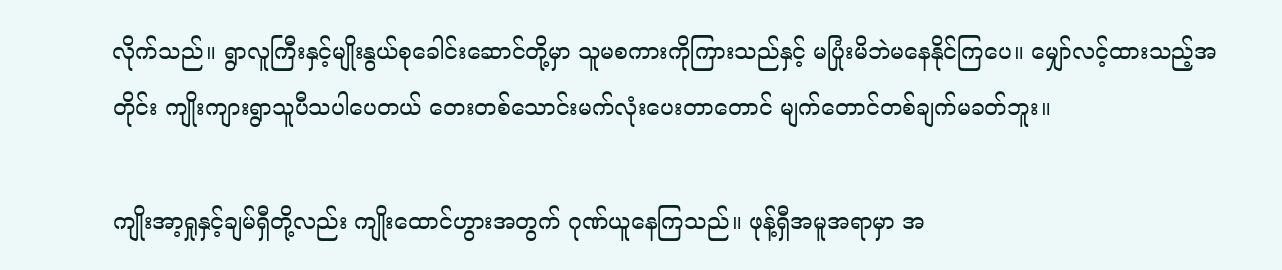လိုက်သည်။ ရွာလူကြီးနှင့်မျိုးနွယ်စုခေါင်းဆောင်တို့မှာ သူမစကားကိုကြားသည်နှင့် မပြုံးမိဘဲမနေနိုင်ကြပေ။ မျှော်လင့်ထားသည့်အတိုင်း ကျိုးကျားရွာသူပီသပါပေတယ် တေးတစ်သောင်းမက်လုံးပေးတာတောင် မျက်တောင်တစ်ချက်မခတ်ဘူး။

ကျိုးအာ့ရှုနှင့်ချမ်ရှီတို့လည်း ကျိုးထောင်ဟွားအတွက် ဂုဏ်ယူနေကြသည်။ ဖုန့်ရှီအမူအရာမှာ အ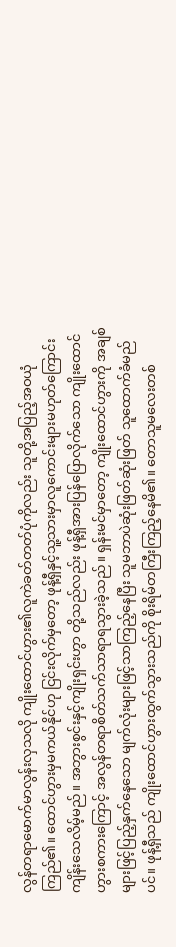လွန်တရာမောက်မာလွန်းလှသလို ကျိုးထောင်ဟွား၏လူကဲခတ်တတ်ပုံကိုလည်း သူတို့အပြည့်အဝယုံကြည်၏။ ထောင်ဟွားမှမကယ်နိုင်ဟု ငြင်းလိုက်မှတော့ ဖုန့်ရှီနှင့်သူ့သားမှာလူကောင်းများမဟုတ်ကြောင်းကျိန်းသေလိမ့်မည်။ အဘွားစွင်းနှင့်ကျိုးရှင်းဟွာ တို့သည်လည်း ဖုန့်ရှီအားပြန်ပြောလိုက်သော ကျိုးထောင်ဟွားစကားကြောင့် အလွန်တရာစိတ်သက်သာရာရသွားခဲ့သည်။ ရှန်းမင်မှာတော့ ကျိုးထောင်ဟွားကို အချစ်များဖြင့်ပြည့်နှက်နေသော မျက်လုံးများဖြင့်သာကြည့်နေပြီး သူမဘာပဲဆုံးဖြတ်ဆုံးဖြတ် သူထောက်ခံမည်ပင်။ ဖုန့်ရှီသည် ကျိုးထောင်ဟွားထွက်သွားသည်ကို စိုးရိမ်တကြီးကြည့်နေမိ၏။ တောသူမလေးတစ်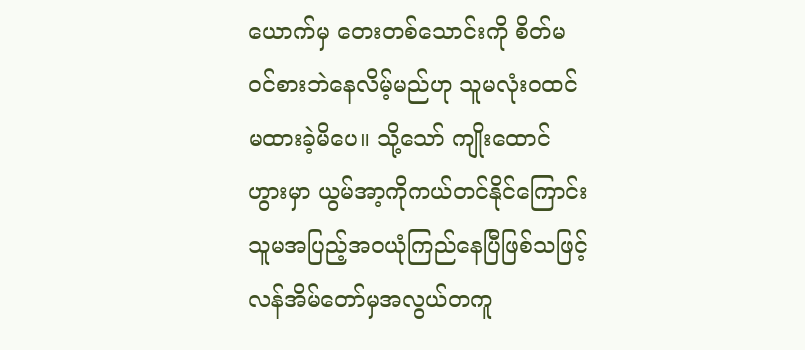ယောက်မှ တေးတစ်သောင်းကို စိတ်မဝင်စားဘဲနေလိမ့်မည်ဟု သူမလုံးဝထင်မထားခဲ့မိပေ။ သို့သော် ကျိုးထောင်ဟွားမှာ ယွမ်အာ့ကိုကယ်တင်နိုင်ကြောင်း သူမအပြည့်အဝယုံကြည်နေပြီဖြစ်သဖြင့် လန်အိမ်တော်မှအလွယ်တကူ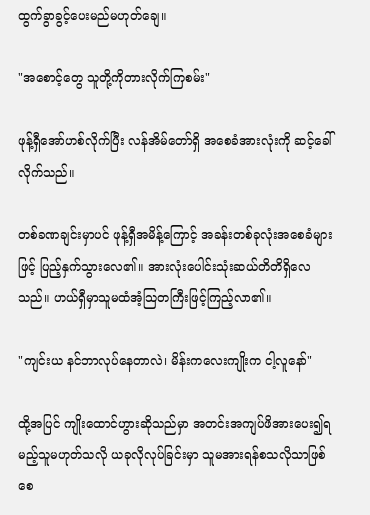ထွက်ခွာခွင့်ပေးမည်မဟုတ်ချေ။

"အစောင့်တွေ သူတို့ကိုတားလိုက်ကြစမ်း"

ဖုန့်ရှီအော်ဟစ်လိုက်ပြီး လန်အိမ်တော်ရှိ အစေခံအားလုံးကို ဆင့်ခေါ်လိုက်သည်။

တစ်ခဏချင်းမှာပင် ဖုန့်ရှီအမိန့်ကြောင့် အခန်းတစ်ခုလုံးအစေခံများဖြင့် ပြည့်နှက်သွားလေ၏။ အားလုံးပေါင်းသုံးဆယ်တိတိရှိလေသည်။ ဟယ်ရှီမှာသူမထံအံ့သြတကြီးဖြင့်ကြည့်လာ၏။

"ကျင်းယ နင်ဘာလုပ်နေတာလဲ၊ မိန်းကလေးကျိုးက ငါ့လူနော်"

ထို့အပြင် ကျိုးထောင်ဟွားဆိုသည်မှာ အတင်းအကျပ်ဖိအားပေး၍ရမည့်သူမဟုတ်သလို ယခုလိုလုပ်ခြင်းမှာ သူမအားရန်စသလိုသာဖြစ်စေ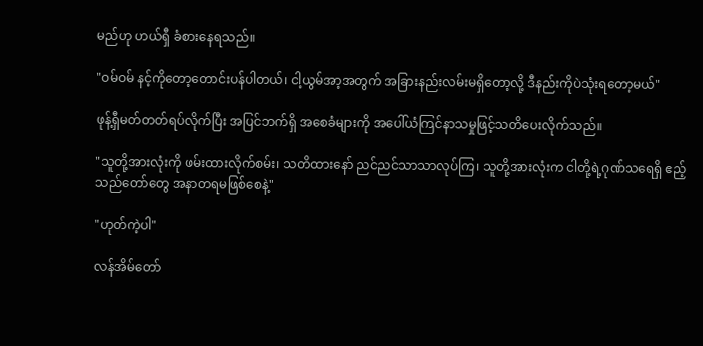မည်ဟု ဟယ်ရှီ ခံစားနေရသည်။

"ဝမ်ဝမ် နင့်ကိုတော့တောင်းပန်ပါတယ်၊ ငါ့ယွမ်အာ့အတွက် အခြားနည်းလမ်းမရှိတော့လို့ ဒီနည်းကိုပဲသုံးရတော့မယ်"

ဖုန့်ရှီမတ်တတ်ရပ်လိုက်ပြီး အပြင်ဘက်ရှိ အစေခံများကို အပေါ်ယံကြင်နာသမှုဖြင့်သတိပေးလိုက်သည်။

"သူတို့အားလုံးကို ဖမ်းထားလိုက်စမ်း၊ သတိထားနော် ညင်ညင်သာသာလုပ်ကြ၊ သူတို့အားလုံးက ငါတို့ရဲ့ဂုဏ်သရေရှိ ဧည့်သည်တော်တွေ အနာတရမဖြစ်စေနဲ့"

"ဟုတ်ကဲ့ပါ"

လန်အိမ်တော်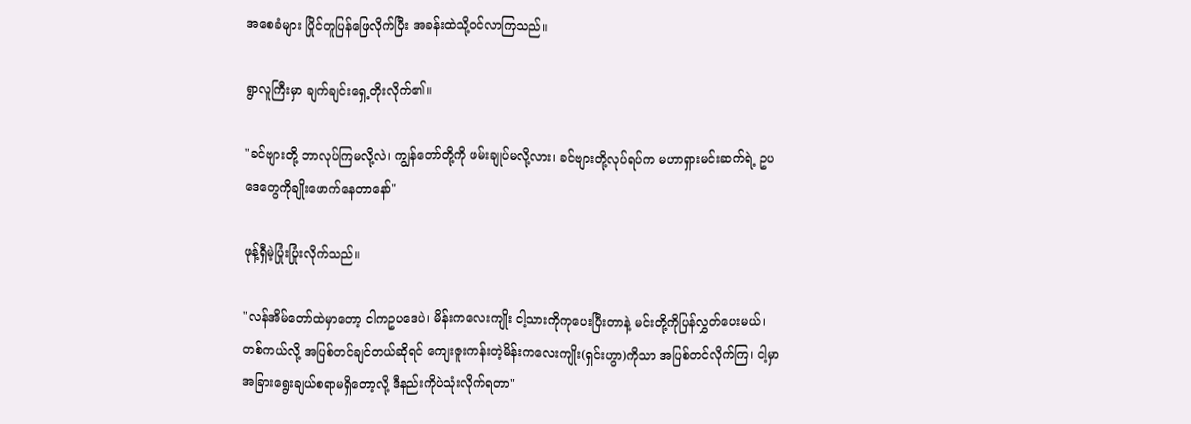အစေခံများ ပြိုင်တူပြန်ဖြေလိုက်ပြီး အခန်းထဲသို့ဝင်လာကြသည်။

ရွာလူကြီးမှာ ချက်ချင်းရှေ့တိုးလိုက်၏။

"ခင်ဗျားတို့ ဘာလုပ်ကြမလို့လဲ၊ ကျွန်တော်တို့ကို ဖမ်းချုပ်မလို့လား၊ ခင်ဗျားတို့လုပ်ရပ်က မဟာရှားမင်းဆက်ရဲ့ ဥပဒေတွေကိုချိုးဖောက်နေတာနော်"

ဖုန့်ရှီမဲ့ပြုံးပြုံးလိုက်သည်။

"လန်အိမ်တော်ထဲမှာတော့ ငါကဥပဒေပဲ၊ မိန်းကလေးကျိုး ငါ့သားကိုကုပေးပြီးတာနဲ့ မင်းတို့ကိုပြန်လွှတ်ပေးမယ်၊ တစ်ကယ်လို့ အပြစ်တင်ချင်တယ်ဆိုရင် ကျေးဇူးကန်းတဲ့မိန်းကလေးကျိုး(ရှင်းဟွာ)ကိုသာ အပြစ်တင်လိုက်ကြ၊ ငါ့မှာအခြားရွေးချယ်စရာမရှိတော့လို့ ဒီနည်းကိုပဲသုံးလိုက်ရတာ"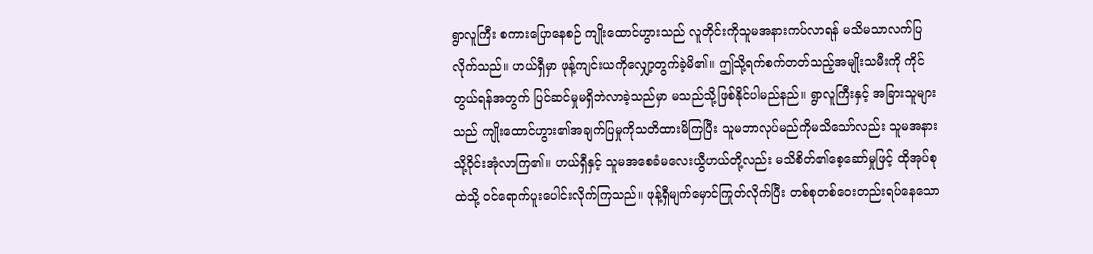ရွာလူကြီး စကားပြောနေစဉ် ကျိုးထောင်ဟွားသည် လူတိုင်းကိုသူမအနားကပ်လာရန် မသိမသာလက်ပြလိုက်သည်။ ဟယ်ရှီမှာ ဖုန့်ကျင်းယကိုလျှော့တွက်ခဲ့မိ၏။ ဤသို့ရက်စက်တတ်သည့်အမျိုးသမီးကို ကိုင်တွယ်ရန်အတွက် ပြင်ဆင်မှုမရှိဘဲလာခဲ့သည်မှာ မသည်သို့ဖြစ်နိုင်ပါမည်နည်။ ရွာလူကြီးနှင့် အခြားသူများသည် ကျိုးထောင်ဟွား၏အချက်ပြမှုကိုသတိထားမိကြပြီး သူမဘာလုပ်မည်ကိုမသိသော်လည်း သူမအနားသို့ဝိုင်းအုံလာကြ၏။ ဟယ်ရှီနှင့် သူမအစေခံမလေးယွီဟယ်တို့လည်း မသိစိတ်၏စေ့ဆော်မှုဖြင့် ထိုအုပ်စုထဲသို့ ဝင်ရောက်ပူးပေါင်းလိုက်ကြသည်။ ဖုန့်ရှီမျက်မှောင်ကြုတ်လိုက်ပြီး တစ်စုတစ်ဝေးတည်းရပ်နေသော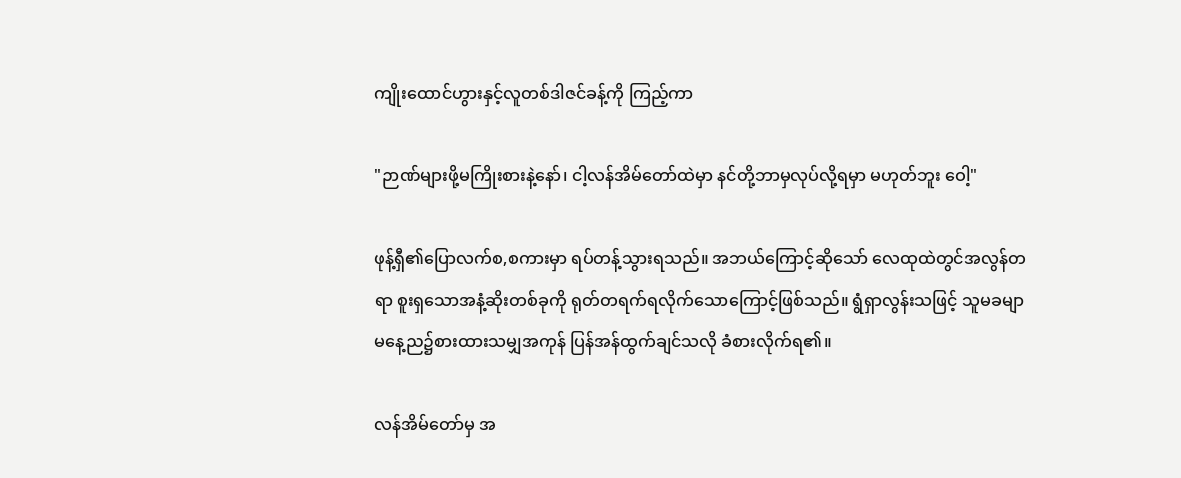ကျိုးထောင်ဟွားနှင့်လူတစ်ဒါဇင်ခန့်ကို ကြည့်ကာ

"ဉာဏ်များဖို့မကြိုးစားနဲ့နော်၊ ငါ့လန်အိမ်တော်ထဲမှာ နင်တို့ဘာမှလုပ်လို့ရမှာ မဟုတ်ဘူး ဝေါ့"

ဖုန့်ရှီ၏ပြောလက်စ,စကားမှာ ရပ်တန့်သွားရသည်။ အဘယ်ကြောင့်ဆိုသော် လေထုထဲတွင်အလွန်တရာ စူးရှသောအနံ့ဆိုးတစ်ခုကို ရုတ်တရက်ရလိုက်သောကြောင့်ဖြစ်သည်။ ရွံရှာလွန်းသဖြင့် သူမခမျာ မနေ့ည၌စားထားသမျှအကုန် ပြန်အန်ထွက်ချင်သလို ခံစားလိုက်ရ၏။

လန်အိမ်တော်မှ အ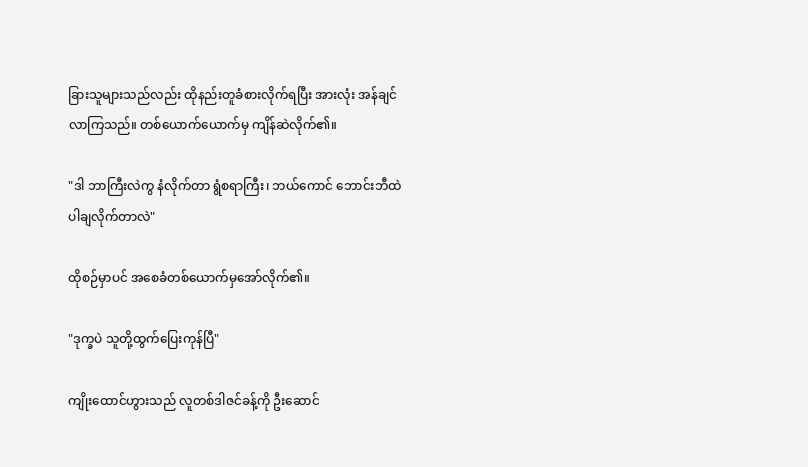ခြားသူများသည်လည်း ထိုနည်းတူခံစားလိုက်ရပြီး အားလုံး အန်ချင်လာကြသည်။ တစ်ယောက်ယောက်မှ ကျိန်ဆဲလိုက်၏။

"ဒါ ဘာကြီးလဲကွ နံလိုက်တာ ရွံစရာကြီး၊ ဘယ်ကောင် ဘောင်းဘီထဲပါချလိုက်တာလဲ"

ထိုစဉ်မှာပင် အစေခံတစ်ယောက်မှအော်လိုက်၏။

"ဒုက္ခပဲ သူတို့ထွက်ပြေးကုန်ပြီ"

ကျိုးထောင်ဟွားသည် လူတစ်ဒါဇင်ခန့်ကို ဦးဆောင်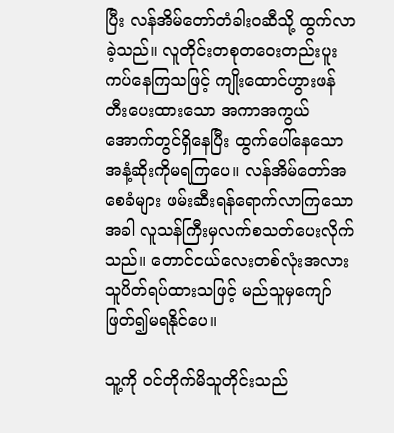ပြီး လန်အိမ်တော်တံခါးဝဆီသို့ ထွက်လာခဲ့သည်။ လူတိုင်းတစုတဝေးတည်းပူးကပ်နေကြသဖြင့် ကျိုးထောင်ဟွားဖန်တီးပေးထားသော အကာအကွယ်အောက်တွင်ရှိနေပြီး ထွက်ပေါ်နေသော အနံ့ဆိုးကိုမရကြပေ။ လန်အိမ်တော်အစေခံများ ဖမ်းဆီးရန်ရောက်လာကြသောအခါ လူသန်ကြီးမှလက်စသတ်ပေးလိုက်သည်။ တောင်ငယ်လေးတစ်လုံးအလား သူပိတ်ရပ်ထားသဖြင့် မည်သူမှကျော်ဖြတ်၍မရနိုင်ပေ။

သူ့ကို ဝင်တိုက်မိသူတိုင်းသည်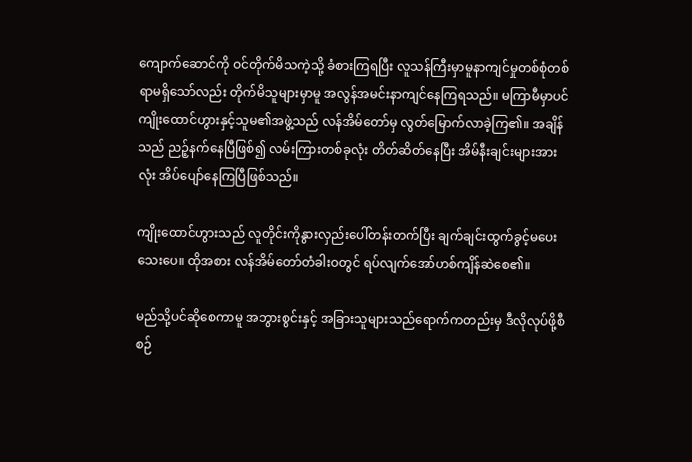ကျောက်ဆောင်ကို ဝင်တိုက်မိသကဲ့သို့ ခံစားကြရပြီး လူသန်ကြီးမှာမူနာကျင်မှုတစ်စုံတစ်ရာမရှိသော်လည်း တိုက်မိသူများမှာမူ အလွန်အမင်းနာကျင်နေကြရသည်။ မကြာမီမှာပင် ကျိုးထောင်ဟွားနှင့်သူမ၏အဖွဲ့သည် လန်အိမ်တော်မှ လွတ်မြောက်လာခဲ့ကြ၏။ အချိန်သည် ညဉ့်နက်နေပြီဖြစ်၍ လမ်းကြားတစ်ခုလုံး တိတ်ဆိတ်နေပြီး အိမ်နီးချင်းများအားလုံး အိပ်ပျော်နေကြပြီဖြစ်သည်။

ကျိုးထောင်ဟွားသည် လူတိုင်းကိုနွားလှည်းပေါ်တန်းတက်ပြီး ချက်ချင်းထွက်ခွင့်မပေးသေးပေ။ ထိုအစား လန်အိမ်တော်တံခါးဝတွင် ရပ်လျက်အော်ဟစ်ကျိန်ဆဲစေ၏။

မည်သို့ပင်ဆိုစေကာမူ အဘွားစွင်းနှင့် အခြားသူများသည်ရောက်ကတည်းမှ ဒီလိုလုပ်ဖို့စီစဉ်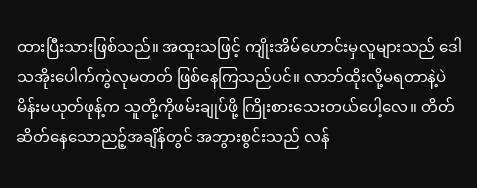ထားပြီးသားဖြစ်သည်။ အထူးသဖြင့် ကျိုးအိမ်ဟောင်းမှလူများသည် ဒေါသအိုးပေါက်ကွဲလုမတတ် ဖြစ်နေကြသည်ပင်။ လာဘ်ထိုးလို့မရတာနဲ့ပဲ မိန်းမယုတ်ဖုန့်က သူတို့ကိုဖမ်းချုပ်ဖို့ ကြိုးစားသေးတယ်ပေါ့လေ။ တိတ်ဆိတ်နေသောညဉ့်အချိန်တွင် အဘွားစွင်းသည် လန်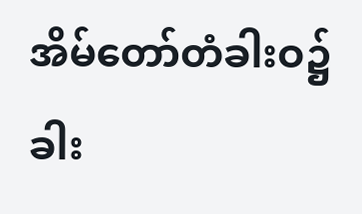အိမ်တော်တံခါးဝ၌ ခါး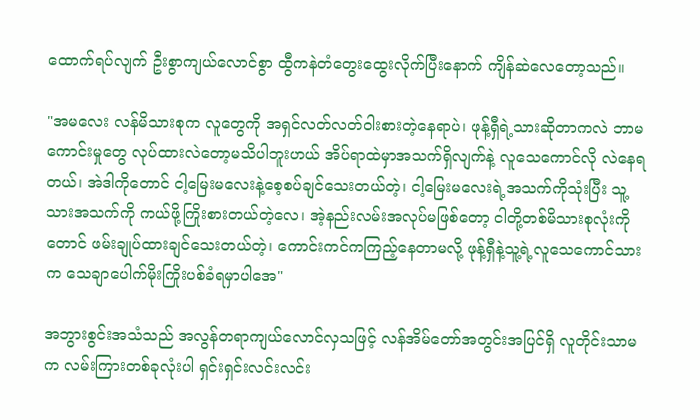ထောက်ရပ်လျက် ဦးစွာကျယ်လောင်စွာ ထွီကနဲတံတွေးထွေးလိုက်ပြီးနောက် ကျိန်ဆဲလေတော့သည်။

"အမလေး လန်မိသားစုက လူတွေကို အရှင်လတ်လတ်ဝါးစားတဲ့နေရာပဲ၊ ဖုန့်ရှီရဲ့သားဆိုတာကလဲ ဘာမကောင်းမှုတွေ လုပ်ထားလဲတော့မသိပါဘူးဟယ် အိပ်ရာထဲမှာအသက်ရှိလျက်နဲ့ လူသေကောင်လို လဲနေရတယ်၊ အဲဒါကိုတောင် ငါ့မြေးမလေးနဲ့စေ့စပ်ချင်သေးတယ်တဲ့၊ ငါ့မြေးမလေးရဲ့အသက်ကိုသုံးပြီး သူ့သားအသက်ကို ကယ်ဖို့ကြိုးစားတယ်တဲ့လေ၊ အဲ့နည်းလမ်းအလုပ်မဖြစ်တော့ ငါတို့တစ်မိသားစုလုံးကိုတောင် ဖမ်းချုပ်ထားချင်သေးတယ်တဲ့၊ ကောင်းကင်ကကြည့်နေတာမလို့ ဖုန့်ရှီနဲ့သူ့ရဲ့လူသေကောင်သားက သေချာပေါက်မိုးကြိုးပစ်ခံရမှာပါအေ"

အဘွားစွင်းအသံသည် အလွန်တရာကျယ်လောင်လှသဖြင့် လန်အိမ်တော်အတွင်းအပြင်ရှိ လူတိုင်းသာမက လမ်းကြားတစ်ခုလုံးပါ ရှင်းရှင်းလင်းလင်း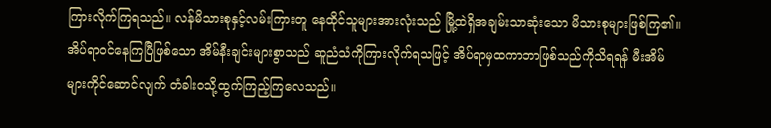ကြားလိုက်ကြရသည်။ လန်မိသားစုနှင့်လမ်းကြားတူ နေထိုင်သူများအားလုံးသည် မြို့ထဲရှိအချမ်းသာဆုံးသော မိသားစုများဖြစ်ကြ၏။ အိပ်ရာဝင်နေကြပြီဖြစ်သော အိမ်နီးချင်းများစွာသည် ဆူညံသံကိုကြားလိုက်ရသဖြင့် အိပ်ရာမှထကာဘာဖြစ်သည်ကိုသိရရန် မီးအိမ်များကိုင်ဆောင်လျက် တံခါးဝသို့ထွက်ကြည့်ကြလေသည်။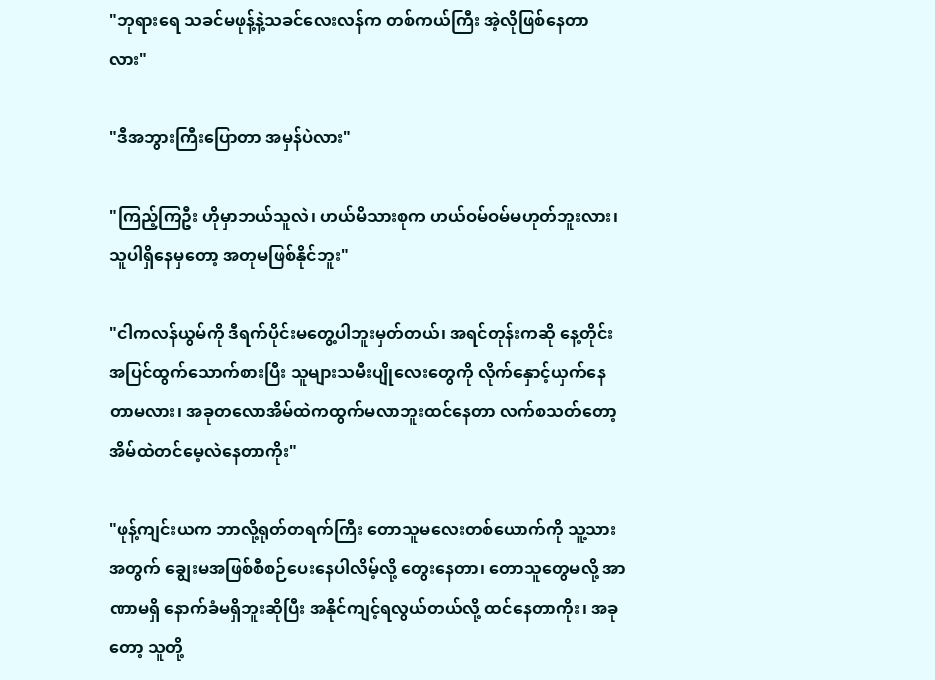"ဘုရားရေ သခင်မဖုန့်နဲ့သခင်လေးလန်က တစ်ကယ်ကြီး အဲ့လိုဖြစ်နေတာလား"

"ဒီအဘွားကြီးပြောတာ အမှန်ပဲလား"

"ကြည့်ကြဦး ဟိုမှာဘယ်သူလဲ၊ ဟယ်မိသားစုက ဟယ်ဝမ်ဝမ်မဟုတ်ဘူးလား၊ သူပါရှိနေမှတော့ အတုမဖြစ်နိုင်ဘူး"

"ငါကလန်ယွမ်ကို ဒီရက်ပိုင်းမတွေ့ပါဘူးမှတ်တယ်၊ အရင်တုန်းကဆို နေ့တိုင်း အပြင်ထွက်သောက်စားပြီး သူများသမီးပျိုလေးတွေကို လိုက်နှောင့်ယှက်နေတာမလား၊ အခုတလောအိမ်ထဲကထွက်မလာဘူးထင်နေတာ လက်စသတ်တော့ အိမ်ထဲတင်မေ့လဲနေတာကိုး"

"ဖုန့်ကျင်းယက ဘာလို့ရုတ်တရက်ကြီး တောသူမလေးတစ်ယောက်ကို သူ့သားအတွက် ချွေးမအဖြစ်စီစဉ်ပေးနေပါလိမ့်လို့ တွေးနေတာ၊ တောသူတွေမလို့ အာဏာမရှိ နောက်ခံမရှိဘူးဆိုပြီး အနိုင်ကျင့်ရလွယ်တယ်လို့ ထင်နေတာကိုး၊ အခုတော့ သူတို့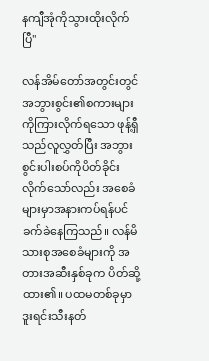နကျီအုံကိုသွားထိုးလိုက်ပြီ"

လန်အိမ်တော်အတွင်းတွင် အဘွားစွင်း၏စကားများကိုကြားလိုက်ရသော ဖုန့်ရှီသည်လူလွှတ်ပြီး အဘွားစွင်းပါးစပ်ကိုပိတ်ခိုင်းလိုက်သော်လည်း အစေခံများမှာအနားကပ်ရန်ပင် ခက်ခဲနေကြသည်။ လန်မိသားစုအစေခံများကို အတားအဆီးနှစ်ခုက ပိတ်ဆို့ထား၏။ ပထမတစ်ခုမှာ ဒူးရင်းသီးနတ်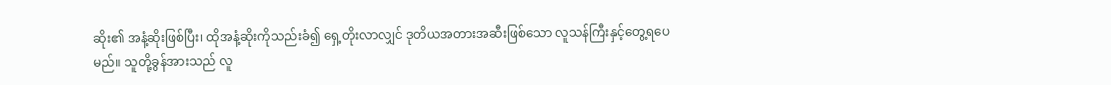ဆိုး၏ အနံ့ဆိုးဖြစ်ပြီး၊ ထိုအနံ့ဆိုးကိုသည်းခံ၍ ရှေ့တိုးလာလျှင် ဒုတိယအတားအဆီးဖြစ်သော လူသန်ကြီးနှင့်တွေ့ရပေမည်။ သူတို့ခွန်အားသည် လူ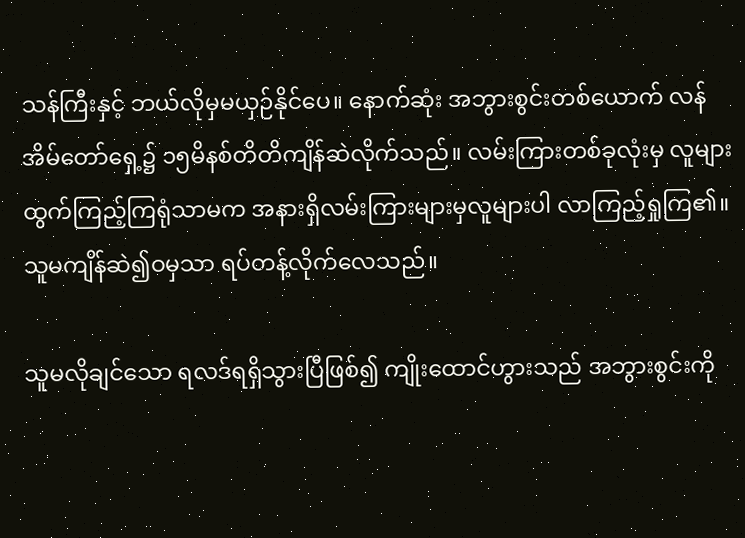သန်ကြီးနှင့် ဘယ်လိုမှမယှဉ်နိုင်ပေ။ နောက်ဆုံး အဘွားစွင်းတစ်ယောက် လန်အိမ်တော်ရှေ့၌ ၁၅မိနစ်တိတိကျိန်ဆဲလိုက်သည်။ လမ်းကြားတစ်ခုလုံးမှ လူများထွက်ကြည့်ကြရုံသာမက အနားရှိလမ်းကြားများမှလူများပါ လာကြည့်ရှုကြ၏။ သူမကျိန်ဆဲ၍ဝမှသာ ရပ်တန့်လိုက်လေသည်။

သူမလိုချင်သော ရလဒ်ရရှိသွားပြီဖြစ်၍ ကျိုးထောင်ဟွားသည် အဘွားစွင်းကို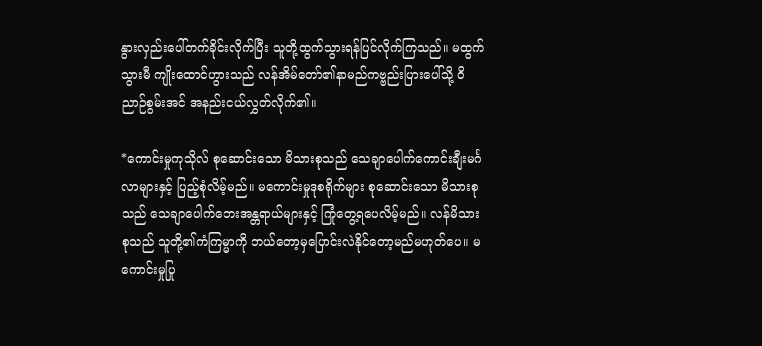နွားလှည်းပေါ်တက်ခိုင်းလိုက်ပြီး သူတို့ထွက်သွားရန်ပြင်လိုက်ကြသည်။ မထွက်သွားမီ ကျိုးထောင်ဟွားသည် လန်အိမ်တော်၏နာမည်ကဗ္ဗည်းပြားပေါ်သို့ ဝိညာဉ်စွမ်းအင် အနည်းငယ်လွှတ်လိုက်၏။

*ကောင်းမှုကုသိုလ် စုဆောင်းသော မိသားစုသည် သေချာပေါက်ကောင်းချီးမင်္ဂလာများနှင့် ပြည့်စုံလိမ့်မည်။ မကောင်းမှုဒုစရိုက်များ စုဆောင်းသော မိသားစုသည် သေချာပေါက်ဘေးအန္တရာယ်များနှင့် ကြုံတွေ့ရပေလိမ့်မည်။ လန်မိသားစုသည် သူတို့၏ကံကြမ္မာကို ဘယ်တော့မှပြောင်းလဲနိုင်တော့မည်မဟုတ်ပေ။ မကောင်းမှုပြု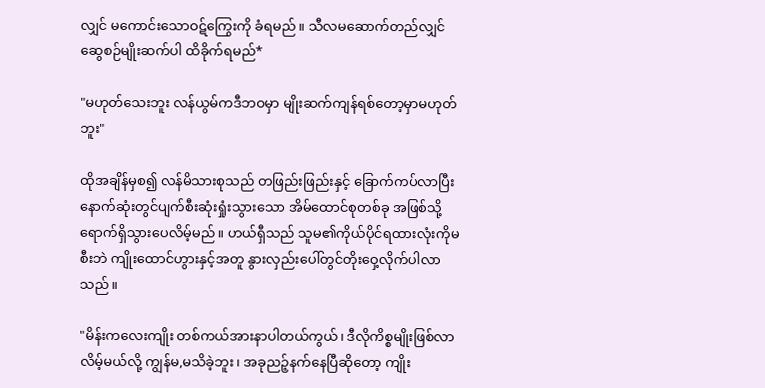လျှင် မကောင်းသောဝဋ်ကြွေးကို ခံရမည်။ သီလမဆောက်တည်လျှင် ဆွေစဉ်မျိုးဆက်ပါ ထိခိုက်ရမည်*

"မဟုတ်‌သေးဘူး လန်ယွမ်ကဒီဘဝမှာ မျိုးဆက်ကျန်ရစ်တော့မှာမဟုတ်ဘူး"

ထိုအချိန်မှစ၍ လန်မိသားစုသည် တဖြည်းဖြည်းနှင့် ခြောက်ကပ်လာပြီး နောက်ဆုံးတွင်ပျက်စီးဆုံးရှုံးသွားသော အိမ်ထောင်စုတစ်ခု အဖြစ်သို့ရောက်ရှိသွားပေလိမ့်မည်။ ဟယ်ရှီသည် သူမ၏ကိုယ်ပိုင်ရထားလုံးကိုမစီးဘဲ ကျိုးထောင်ဟွားနှင့်အတူ နွားလှည်းပေါ်တွင်တိုးဝှေ့လိုက်ပါလာသည်။

"မိန်းကလေးကျိုး တစ်ကယ်အားနာပါတယ်‌ကွယ်၊ ဒီလိုကိစ္စမျိုးဖြစ်လာလိမ့်မယ်လို့ ကျွန်မ,မသိခဲ့ဘူး၊ အခုညဉ့်နက်နေပြီဆိုတော့ ကျိုး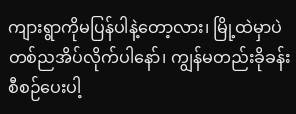ကျားရွာကိုမပြန်ပါနဲ့တော့လား၊ မြို့ထဲမှာပဲ တစ်ညအိပ်လိုက်ပါနော်၊ ကျွန်မတည်းခိုခန်းစီစဉ်ပေးပါ့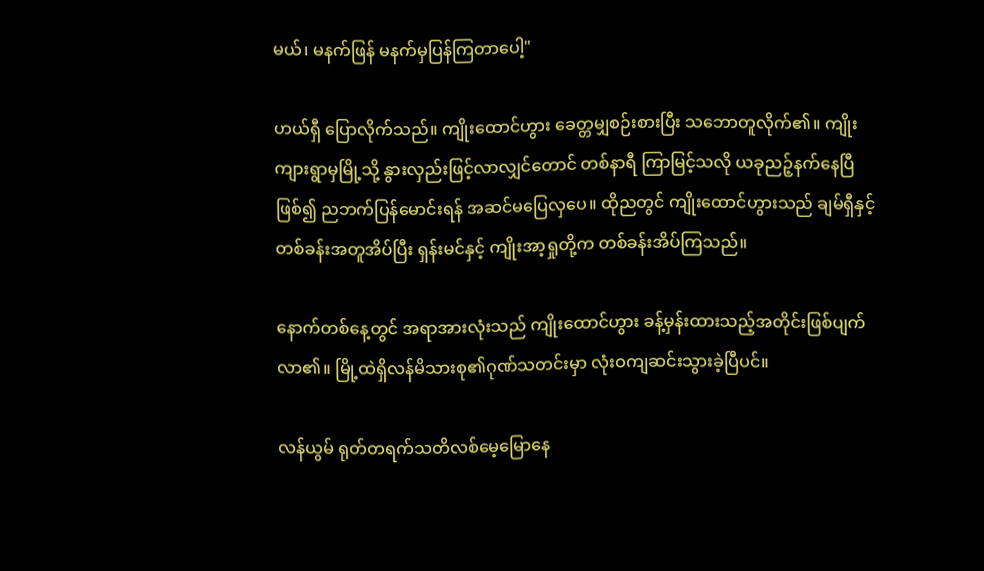မယ်၊ မနက်ဖြန် မနက်မှပြန်ကြတာပေါ့"

ဟယ်ရှီ ပြောလိုက်သည်။ ကျိုးထောင်ဟွား ခေတ္တမျှစဉ်းစားပြီး သဘောတူလိုက်၏။ ကျိုးကျားရွာမှမြို့သို့ နွားလှည်းဖြင့်လာလျှင်တောင် တစ်နာရီ ကြာမြင့်သလို ယခုညဉ့်နက်နေပြီဖြစ်၍ ညဘက်ပြန်မောင်းရန် အဆင်မပြေလှပေ။ ထိုညတွင် ကျိုးထောင်ဟွားသည် ချမ်ရှီနှင့် တစ်ခန်းအတူအိပ်ပြီး ရှန်းမင်နှင့် ကျိုးအာ့ရှုတို့က တစ်ခန်းအိပ်ကြသည်။

နောက်တစ်နေ့တွင် အရာအားလုံးသည် ကျိုးထောင်ဟွား ခန့်မှန်းထားသည့်အတိုင်းဖြစ်ပျက်လာ၏။ မြို့ထဲရှိလန်မိသားစု၏ဂုဏ်သတင်းမှာ လုံးဝကျဆင်းသွားခဲ့ပြီပင်။

လန်ယွမ် ရုတ်တရက်သတိလစ်မေ့မြောနေ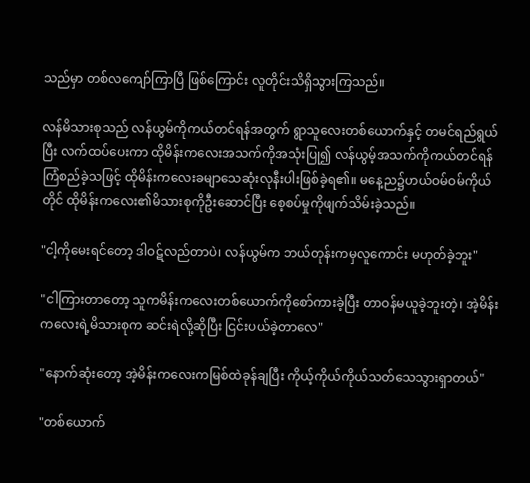သည်မှာ တစ်လကျော်ကြာပြီ ဖြစ်ကြောင်း လူတိုင်းသိရှိသွားကြသည်။

လန်မိသားစုသည် လန်ယွမ်ကိုကယ်တင်ရန်အတွက် ရွာသူလေးတစ်ယောက်နှင့် တမင်ရည်ရွယ်ပြီး လက်ထပ်ပေးကာ ထိုမိန်းကလေးအသက်ကိုအသုံးပြု၍ လန်ယွမ့်အသက်ကိုကယ်တင်ရန် ကြံစည်ခဲ့သဖြင့် ထိုမိန်းကလေးခမျာသေဆုံးလုနီးပါးဖြစ်ခဲ့ရ၏။ မနေ့ည၌ဟယ်ဝမ်ဝမ်ကိုယ်တိုင် ထိုမိန်းကလေး၏မိသားစုကိုဦးဆောင်ပြီး စေ့စပ်မှုကိုဖျက်သိမ်းခဲ့သည်။

"ငါ့ကိုမေးရင်တော့ ဒါဝဋ်လည်တာပဲ၊ လန်ယွမ်က ဘယ်တုန်းကမှလူကောင်း မဟုတ်ခဲ့ဘူး"

"ငါကြားတာတော့ သူကမိန်းကလေးတစ်ယောက်ကိုစော်ကားခဲ့ပြီး တာဝန်မယူခဲ့ဘူးတဲ့၊ အဲ့မိန်းကလေးရဲ့မိသားစုက ဆင်းရဲလို့ဆိုပြီး ငြင်းပယ်ခဲ့တာလေ"

"နောက်ဆုံးတော့ အဲ့မိန်းကလေးကမြစ်ထဲခုန်ချပြီး ကိုယ့်ကိုယ်ကိုယ်သတ်သေသွားရှာတယ်"

"တစ်ယောက်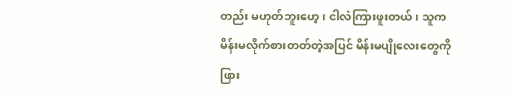တည်း မဟုတ်ဘူးဟေ့၊ ငါလဲကြားဖူးတယ်၊ သူကမိန်းမလိုက်စားတတ်တဲ့အပြင် မိန်းမပျိုလေးတွေကို ဖြား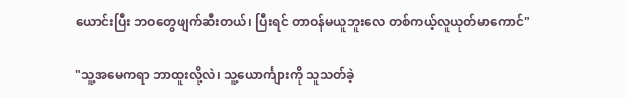ယောင်းပြီး ဘဝတွေဖျက်ဆီးတယ်၊ ပြီးရင် တာဝန်မယူဘူးလေ တစ်ကယ့်လူယုတ်မာကောင်"

"သူ့အမေကရာ ဘာထူးလို့လဲ၊ သူ့ယောင်္ကျားကို သူသတ်ခဲ့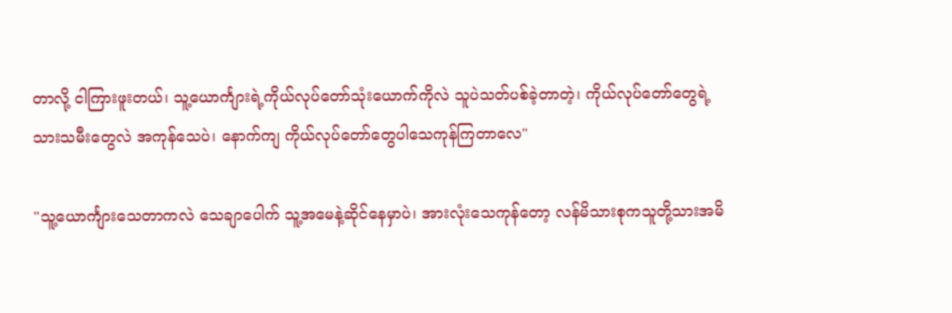တာလို့ ငါကြားဖူးတယ်၊ သူ့ယောင်္ကျားရဲ့ကိုယ်လုပ်တော်သုံးယောက်ကိုလဲ သူပဲသတ်ပစ်ခဲ့တာတဲ့၊ ကိုယ်လုပ်တော်တွေရဲ့ သားသမီးတွေလဲ အကုန်သေပဲ၊ နောက်ကျ ကိုယ်လုပ်တော်တွေပါသေကုန်ကြတာလေ"

"သူ့ယောင်္ကျားသေတာကလဲ သေချာပေါက် သူ့အမေနဲ့ဆိုင်နေမှာပဲ၊ အားလုံးသေကုန်တော့ လန်မိသားစုကသူတို့သားအမိ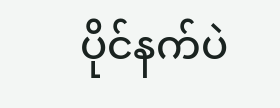ပိုင်နက်ပဲ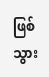ဖြစ်သွား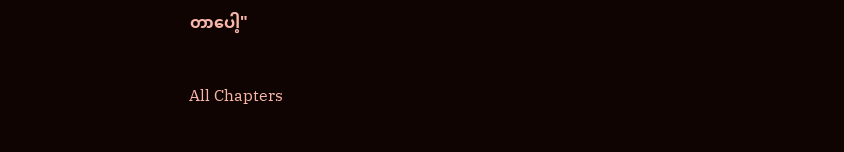တာပေါ့"

All Chapters